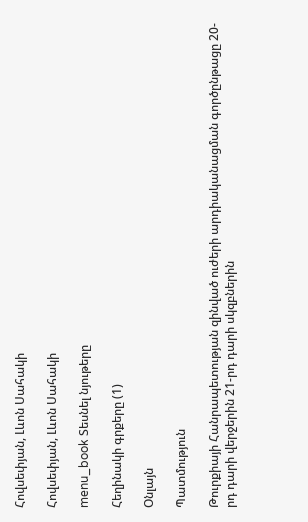Հովսեփյան, Լևոն Սահակի

Հովսեփյան, Լևոն Սահակի

menu_book Տեսնել նյութերը

Հեղինակի գրքերը (1)

Օնլայն

Պատմություն

Թուրքիայի Հանրապետության զինված ուժերի արդիականացման գործընթացը 20-րդ դարի վերջերին 21-րդ դարի սկզբներին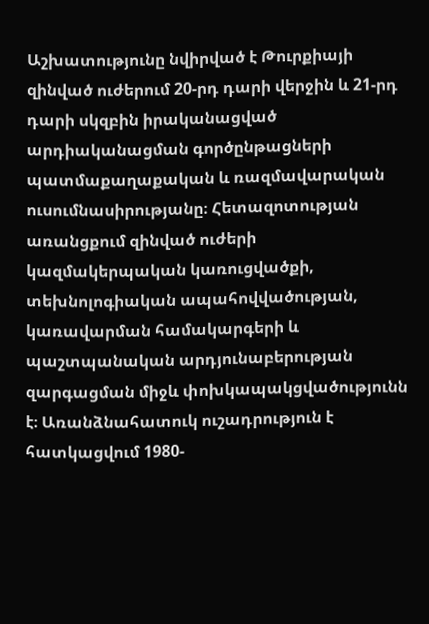Աշխատությունը նվիրված է Թուրքիայի զինված ուժերում 20-րդ դարի վերջին և 21-րդ դարի սկզբին իրականացված արդիականացման գործընթացների պատմաքաղաքական և ռազմավարական ուսումնասիրությանը։ Հետազոտության առանցքում զինված ուժերի կազմակերպական կառուցվածքի, տեխնոլոգիական ապահովվածության, կառավարման համակարգերի և պաշտպանական արդյունաբերության զարգացման միջև փոխկապակցվածությունն է։ Առանձնահատուկ ուշադրություն է հատկացվում 1980-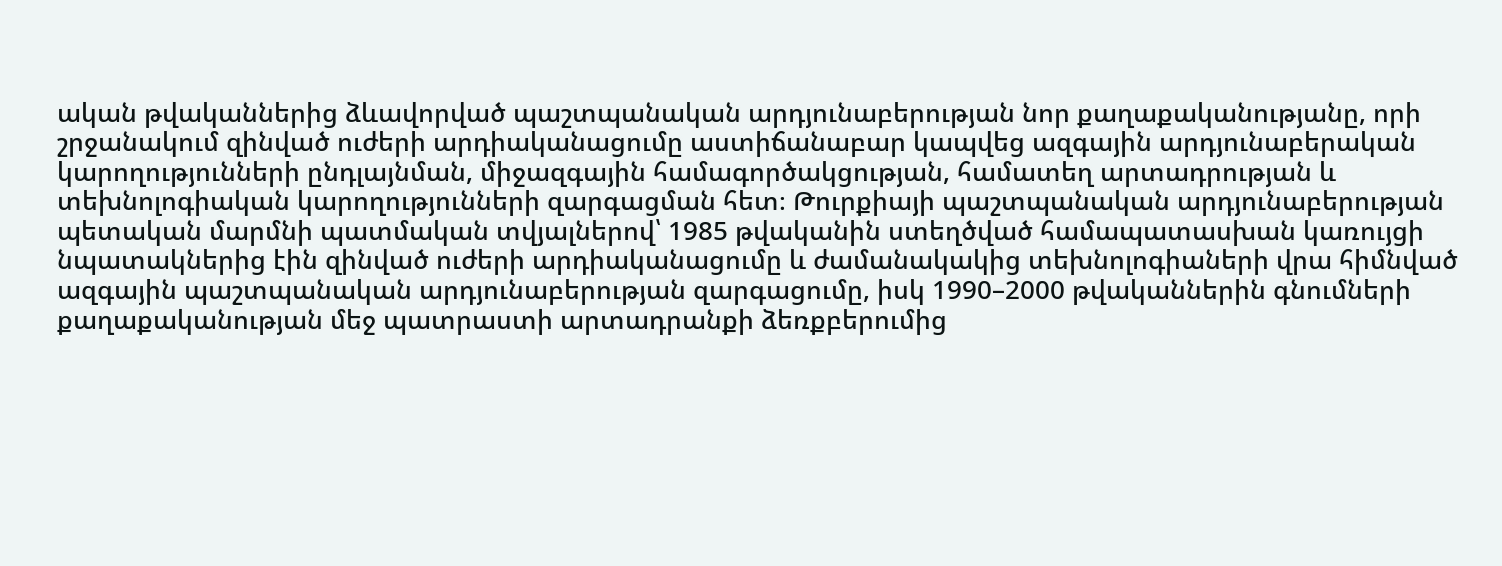ական թվականներից ձևավորված պաշտպանական արդյունաբերության նոր քաղաքականությանը, որի շրջանակում զինված ուժերի արդիականացումը աստիճանաբար կապվեց ազգային արդյունաբերական կարողությունների ընդլայնման, միջազգային համագործակցության, համատեղ արտադրության և տեխնոլոգիական կարողությունների զարգացման հետ։ Թուրքիայի պաշտպանական արդյունաբերության պետական մարմնի պատմական տվյալներով՝ 1985 թվականին ստեղծված համապատասխան կառույցի նպատակներից էին զինված ուժերի արդիականացումը և ժամանակակից տեխնոլոգիաների վրա հիմնված ազգային պաշտպանական արդյունաբերության զարգացումը, իսկ 1990–2000 թվականներին գնումների քաղաքականության մեջ պատրաստի արտադրանքի ձեռքբերումից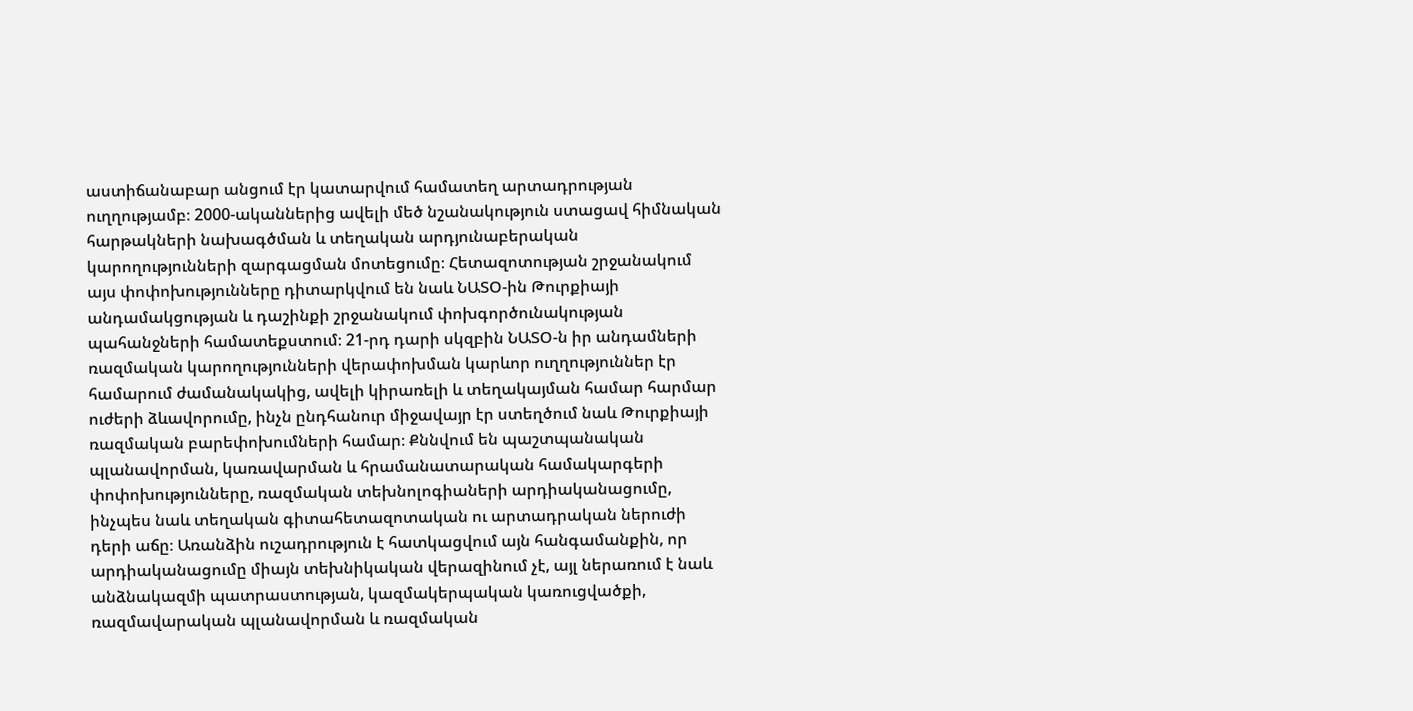աստիճանաբար անցում էր կատարվում համատեղ արտադրության ուղղությամբ։ 2000-ականներից ավելի մեծ նշանակություն ստացավ հիմնական հարթակների նախագծման և տեղական արդյունաբերական կարողությունների զարգացման մոտեցումը։ Հետազոտության շրջանակում այս փոփոխությունները դիտարկվում են նաև ՆԱՏՕ-ին Թուրքիայի անդամակցության և դաշինքի շրջանակում փոխգործունակության պահանջների համատեքստում։ 21-րդ դարի սկզբին ՆԱՏՕ-ն իր անդամների ռազմական կարողությունների վերափոխման կարևոր ուղղություններ էր համարում ժամանակակից, ավելի կիրառելի և տեղակայման համար հարմար ուժերի ձևավորումը, ինչն ընդհանուր միջավայր էր ստեղծում նաև Թուրքիայի ռազմական բարեփոխումների համար։ Քննվում են պաշտպանական պլանավորման, կառավարման և հրամանատարական համակարգերի փոփոխությունները, ռազմական տեխնոլոգիաների արդիականացումը, ինչպես նաև տեղական գիտահետազոտական ու արտադրական ներուժի դերի աճը։ Առանձին ուշադրություն է հատկացվում այն հանգամանքին, որ արդիականացումը միայն տեխնիկական վերազինում չէ, այլ ներառում է նաև անձնակազմի պատրաստության, կազմակերպական կառուցվածքի, ռազմավարական պլանավորման և ռազմական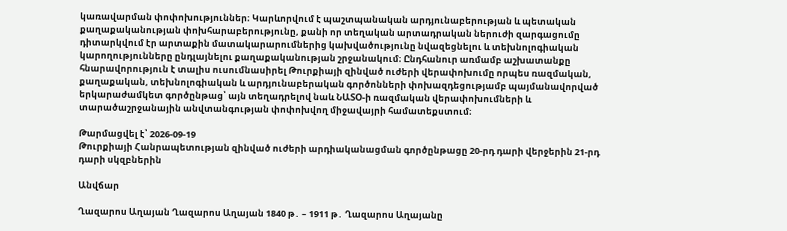կառավարման փոփոխություններ։ Կարևորվում է պաշտպանական արդյունաբերության և պետական քաղաքականության փոխհարաբերությունը, քանի որ տեղական արտադրական ներուժի զարգացումը դիտարկվում էր արտաքին մատակարարումներից կախվածությունը նվազեցնելու և տեխնոլոգիական կարողությունները ընդլայնելու քաղաքականության շրջանակում։ Ընդհանուր առմամբ աշխատանքը հնարավորություն է տալիս ուսումնասիրել Թուրքիայի զինված ուժերի վերափոխումը որպես ռազմական, քաղաքական, տեխնոլոգիական և արդյունաբերական գործոնների փոխազդեցությամբ պայմանավորված երկարաժամկետ գործընթաց՝ այն տեղադրելով նաև ՆԱՏՕ-ի ռազմական վերափոխումների և տարածաշրջանային անվտանգության փոփոխվող միջավայրի համատեքստում։

Թարմացվել է՝ 2026-09-19
Թուրքիայի Հանրապետության զինված ուժերի արդիականացման գործընթացը 20-րդ դարի վերջերին 21-րդ դարի սկզբներին

Անվճար

Ղազարոս Աղայան Ղազարոս Աղայան 1840 թ․ – 1911 թ․ Ղազարոս Աղայանը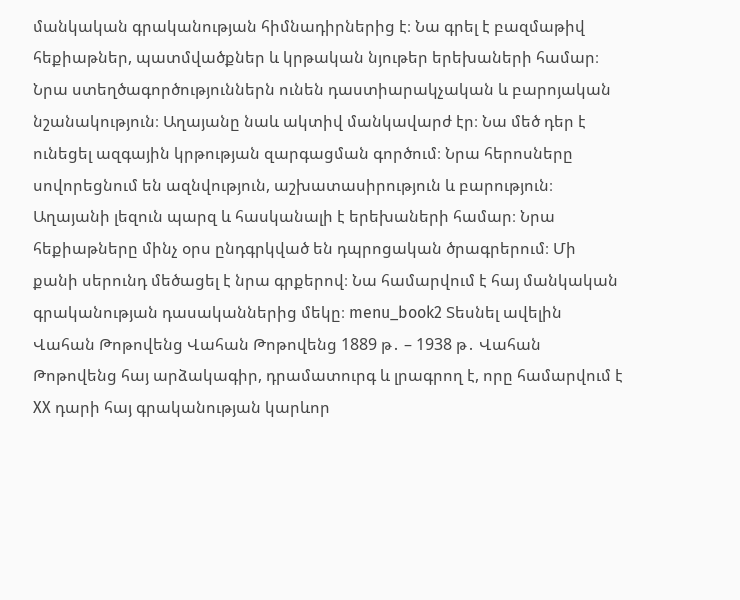մանկական գրականության հիմնադիրներից է։ Նա գրել է բազմաթիվ հեքիաթներ, պատմվածքներ և կրթական նյութեր երեխաների համար։ Նրա ստեղծագործություններն ունեն դաստիարակչական և բարոյական նշանակություն։ Աղայանը նաև ակտիվ մանկավարժ էր։ Նա մեծ դեր է ունեցել ազգային կրթության զարգացման գործում։ Նրա հերոսները սովորեցնում են ազնվություն, աշխատասիրություն և բարություն։ Աղայանի լեզուն պարզ և հասկանալի է երեխաների համար։ Նրա հեքիաթները մինչ օրս ընդգրկված են դպրոցական ծրագրերում։ Մի քանի սերունդ մեծացել է նրա գրքերով։ Նա համարվում է հայ մանկական գրականության դասականներից մեկը։ menu_book2 Տեսնել ավելին Վահան Թոթովենց Վահան Թոթովենց 1889 թ․ – 1938 թ․ Վահան Թոթովենց հայ արձակագիր, դրամատուրգ և լրագրող է, որը համարվում է XX դարի հայ գրականության կարևոր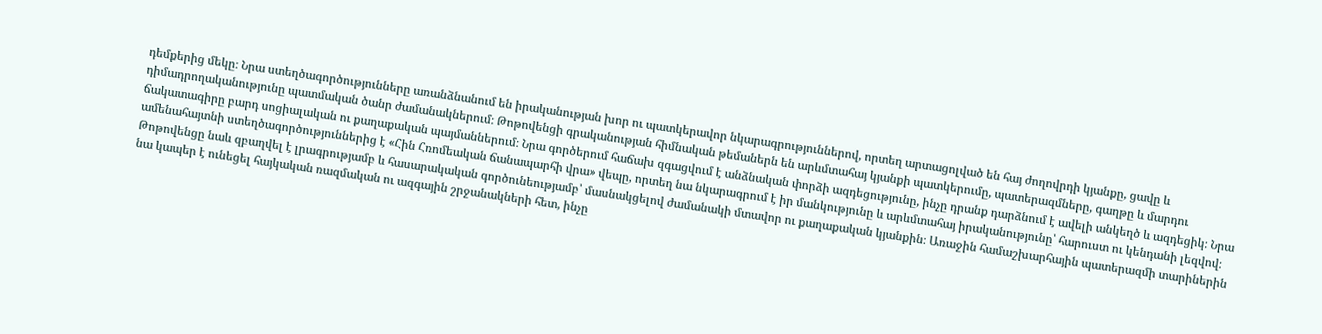դեմքերից մեկը։ Նրա ստեղծագործությունները առանձնանում են իրականության խոր ու պատկերավոր նկարագրություններով, որտեղ արտացոլված են հայ ժողովրդի կյանքը, ցավը և դիմադրողականությունը պատմական ծանր ժամանակներում։ Թոթովենցի գրականության հիմնական թեմաներն են արևմտահայ կյանքի պատկերումը, պատերազմները, գաղթը և մարդու ճակատագիրը բարդ սոցիալական ու քաղաքական պայմաններում։ Նրա գործերում հաճախ զգացվում է անձնական փորձի ազդեցությունը, ինչը դրանք դարձնում է ավելի անկեղծ և ազդեցիկ։ Նրա ամենահայտնի ստեղծագործություններից է «Հին Հռոմեական ճանապարհի վրա» վեպը, որտեղ նա նկարագրում է իր մանկությունը և արևմտահայ իրականությունը՝ հարուստ ու կենդանի լեզվով։ Թոթովենցը նաև զբաղվել է լրագրությամբ և հասարակական գործունեությամբ՝ մասնակցելով ժամանակի մտավոր ու քաղաքական կյանքին։ Առաջին համաշխարհային պատերազմի տարիներին նա կապեր է ունեցել հայկական ռազմական ու ազգային շրջանակների հետ, ինչը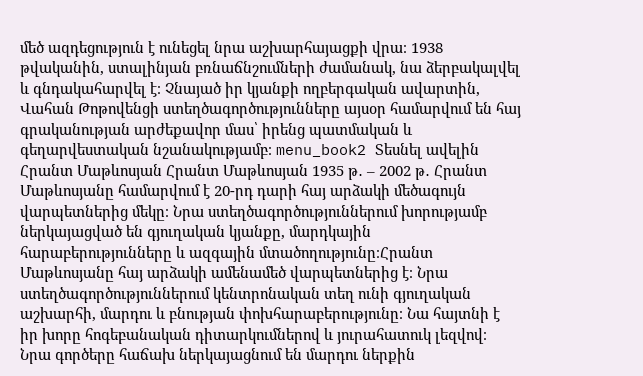մեծ ազդեցություն է ունեցել նրա աշխարհայացքի վրա։ 1938 թվականին, ստալինյան բռնաճնշումների ժամանակ, նա ձերբակալվել և գնդակահարվել է։ Չնայած իր կյանքի ողբերգական ավարտին, Վահան Թոթովենցի ստեղծագործությունները այսօր համարվում են հայ գրականության արժեքավոր մաս՝ իրենց պատմական և գեղարվեստական նշանակությամբ։ menu_book2 Տեսնել ավելին Հրանտ Մաթևոսյան Հրանտ Մաթևոսյան 1935 թ․ – 2002 թ․ Հրանտ Մաթևոսյանը համարվում է 20-րդ դարի հայ արձակի մեծագույն վարպետներից մեկը։ Նրա ստեղծագործություններում խորությամբ ներկայացված են գյուղական կյանքը, մարդկային հարաբերությունները և ազգային մտածողությունը։Հրանտ Մաթևոսյանը հայ արձակի ամենամեծ վարպետներից է։ Նրա ստեղծագործություններում կենտրոնական տեղ ունի գյուղական աշխարհի, մարդու և բնության փոխհարաբերությունը։ Նա հայտնի է իր խորը հոգեբանական դիտարկումներով և յուրահատուկ լեզվով։ Նրա գործերը հաճախ ներկայացնում են մարդու ներքին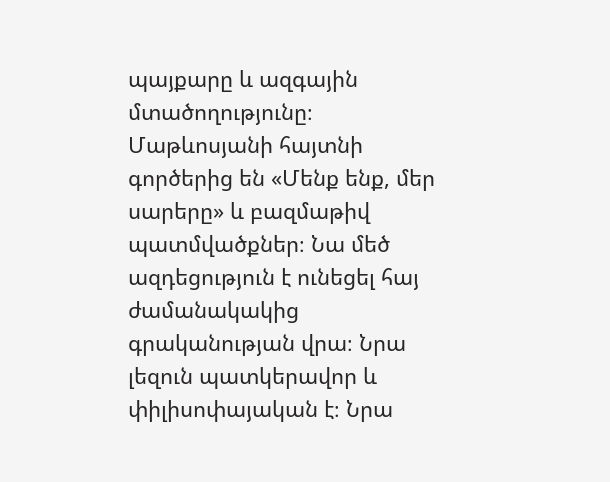պայքարը և ազգային մտածողությունը։ Մաթևոսյանի հայտնի գործերից են «Մենք ենք, մեր սարերը» և բազմաթիվ պատմվածքներ։ Նա մեծ ազդեցություն է ունեցել հայ ժամանակակից գրականության վրա։ Նրա լեզուն պատկերավոր և փիլիսոփայական է։ Նրա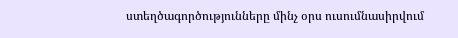ստեղծագործությունները մինչ օրս ուսումնասիրվում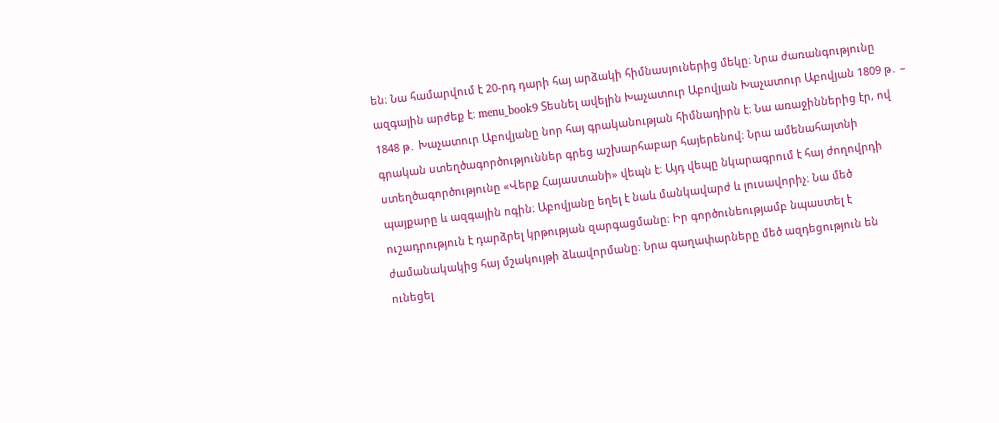են։ Նա համարվում է 20-րդ դարի հայ արձակի հիմնասյուներից մեկը։ Նրա ժառանգությունը ազգային արժեք է։ menu_book9 Տեսնել ավելին Խաչատուր Աբովյան Խաչատուր Աբովյան 1809 թ․ – 1848 թ․ Խաչատուր Աբովյանը նոր հայ գրականության հիմնադիրն է։ Նա առաջիններից էր, ով գրական ստեղծագործություններ գրեց աշխարհաբար հայերենով։ Նրա ամենահայտնի ստեղծագործությունը «Վերք Հայաստանի» վեպն է։ Այդ վեպը նկարագրում է հայ ժողովրդի պայքարը և ազգային ոգին։ Աբովյանը եղել է նաև մանկավարժ և լուսավորիչ։ Նա մեծ ուշադրություն է դարձրել կրթության զարգացմանը։ Իր գործունեությամբ նպաստել է ժամանակակից հայ մշակույթի ձևավորմանը։ Նրա գաղափարները մեծ ազդեցություն են ունեցել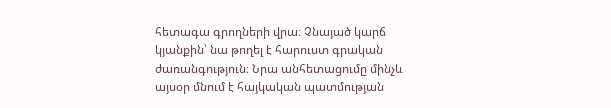հետագա գրողների վրա։ Չնայած կարճ կյանքին՝ նա թողել է հարուստ գրական ժառանգություն։ Նրա անհետացումը մինչև այսօր մնում է հայկական պատմության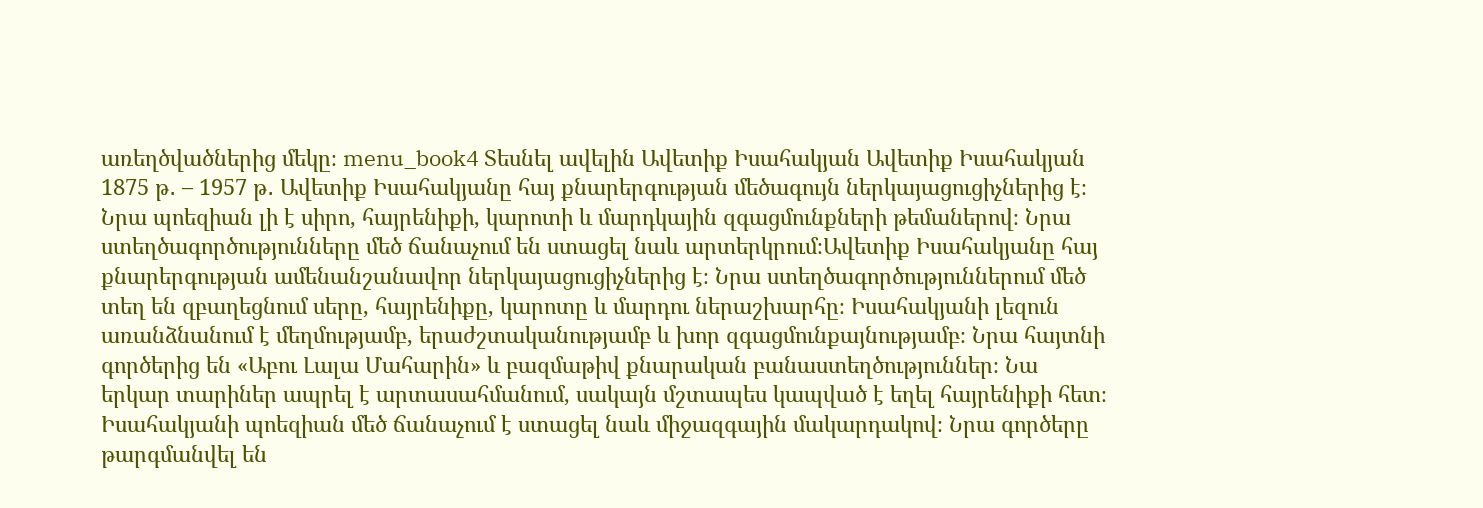առեղծվածներից մեկը։ menu_book4 Տեսնել ավելին Ավետիք Իսահակյան Ավետիք Իսահակյան 1875 թ․ – 1957 թ․ Ավետիք Իսահակյանը հայ քնարերգության մեծագույն ներկայացուցիչներից է։ Նրա պոեզիան լի է սիրո, հայրենիքի, կարոտի և մարդկային զգացմունքների թեմաներով։ Նրա ստեղծագործությունները մեծ ճանաչում են ստացել նաև արտերկրում։Ավետիք Իսահակյանը հայ քնարերգության ամենանշանավոր ներկայացուցիչներից է։ Նրա ստեղծագործություններում մեծ տեղ են զբաղեցնում սերը, հայրենիքը, կարոտը և մարդու ներաշխարհը։ Իսահակյանի լեզուն առանձնանում է մեղմությամբ, երաժշտականությամբ և խոր զգացմունքայնությամբ։ Նրա հայտնի գործերից են «Աբու Լալա Մահարին» և բազմաթիվ քնարական բանաստեղծություններ։ Նա երկար տարիներ ապրել է արտասահմանում, սակայն մշտապես կապված է եղել հայրենիքի հետ։ Իսահակյանի պոեզիան մեծ ճանաչում է ստացել նաև միջազգային մակարդակով։ Նրա գործերը թարգմանվել են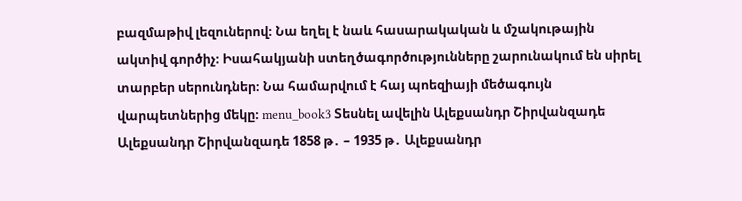բազմաթիվ լեզուներով։ Նա եղել է նաև հասարակական և մշակութային ակտիվ գործիչ։ Իսահակյանի ստեղծագործությունները շարունակում են սիրել տարբեր սերունդներ։ Նա համարվում է հայ պոեզիայի մեծագույն վարպետներից մեկը։ menu_book3 Տեսնել ավելին Ալեքսանդր Շիրվանզադե Ալեքսանդր Շիրվանզադե 1858 թ․ – 1935 թ․ Ալեքսանդր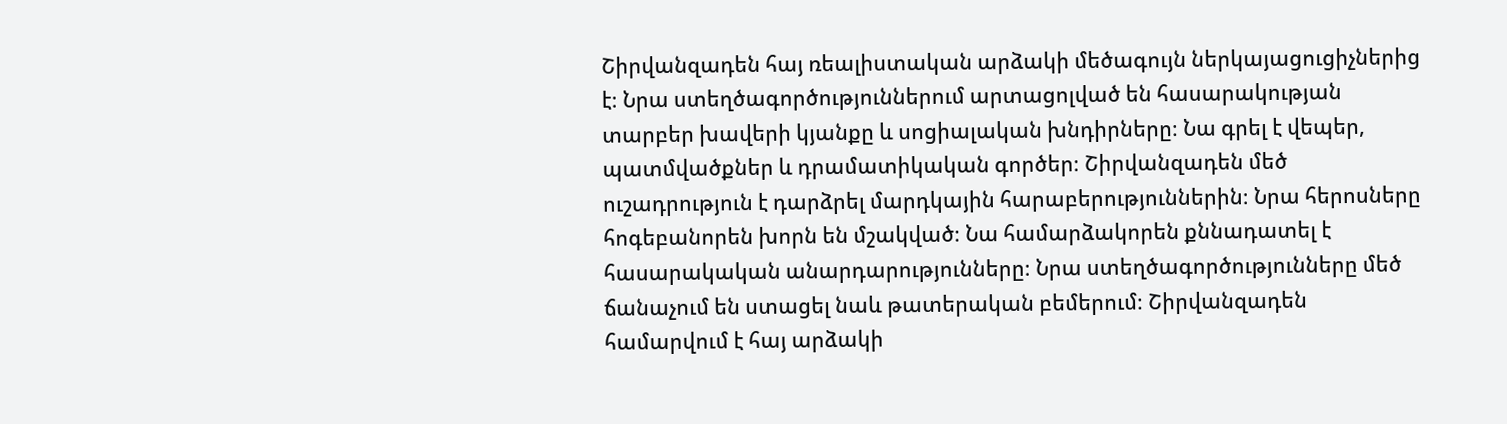Շիրվանզադեն հայ ռեալիստական արձակի մեծագույն ներկայացուցիչներից է։ Նրա ստեղծագործություններում արտացոլված են հասարակության տարբեր խավերի կյանքը և սոցիալական խնդիրները։ Նա գրել է վեպեր, պատմվածքներ և դրամատիկական գործեր։ Շիրվանզադեն մեծ ուշադրություն է դարձրել մարդկային հարաբերություններին։ Նրա հերոսները հոգեբանորեն խորն են մշակված։ Նա համարձակորեն քննադատել է հասարակական անարդարությունները։ Նրա ստեղծագործությունները մեծ ճանաչում են ստացել նաև թատերական բեմերում։ Շիրվանզադեն համարվում է հայ արձակի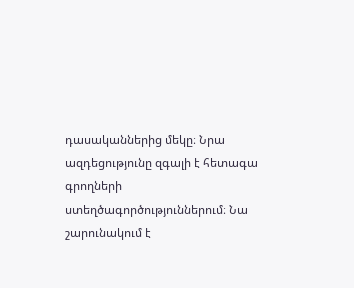դասականներից մեկը։ Նրա ազդեցությունը զգալի է հետագա գրողների ստեղծագործություններում։ Նա շարունակում է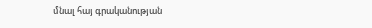մնալ հայ գրականության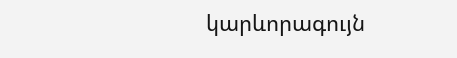կարևորագույն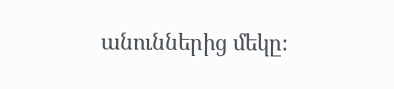անուններից մեկը։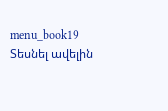menu_book19 Տեսնել ավելին